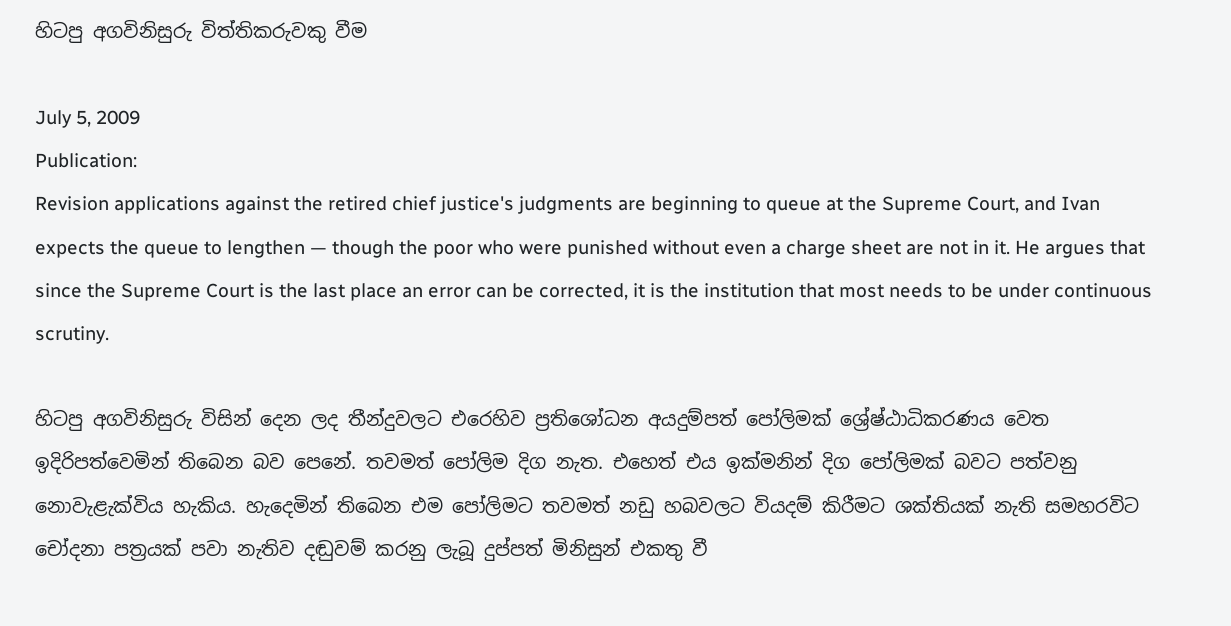හිටපු අගවිනිසුරු විත්තිකරුවකු වීම

July 5, 2009
Publication:
Revision applications against the retired chief justice's judgments are beginning to queue at the Supreme Court, and Ivan expects the queue to lengthen — though the poor who were punished without even a charge sheet are not in it. He argues that since the Supreme Court is the last place an error can be corrected, it is the institution that most needs to be under continuous scrutiny.

හිටපු අගවිනිසුරු විසින් දෙන ලද තීන්දුවලට එරෙහිව ප්‍රතිශෝධන අයදුම්පත් පෝලිමක් ශ්‍රේෂ්ඨාධිකරණය වෙත ඉදිරිපත්වෙමින් තිබෙන බව පෙනේ. තවමත් පෝලිම දිග නැත. එහෙත් එය ඉක්මනින් දිග පෝලිමක් බවට පත්වනු නොවැළැක්විය හැකිය. හැදෙමින් තිබෙන එම පෝලිමට තවමත් නඩු හබවලට වියදම් කිරීමට ශක්තියක් නැති සමහරවිට චෝදනා පත්‍රයක් පවා නැතිව දඬුවම් කරනු ලැබූ දුප්පත් මිනිසුන් එකතු වී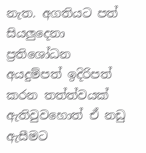නැත. අගතියට පත් සියලුදෙනා ප්‍රතිශෝධන අයදුම්පත් ඉදිරිපත් කරන තත්ත්වයක් ඇතිවුවහොත් ඒ නඩු ඇසීමට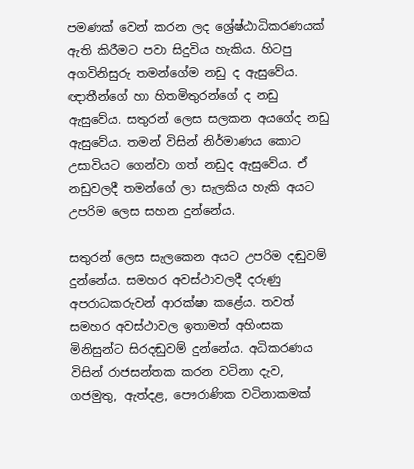පමණක් වෙන් කරන ලද ශ්‍රේෂ්ඨාධිකරණයක් ඇති කිරීමට පවා සිදුවිය හැකිය. හිටපු අගවිනිසුරු තමන්ගේම නඩු ද ඇසුවේය. ඥාතීන්ගේ හා හිතමිතුරන්ගේ ද නඩු ඇසුවේය. සතුරන් ලෙස සලකන අයගේද නඩු ඇසුවේය. තමන් විසින් නිර්මාණය කොට උසාවියට ගෙන්වා ගත් නඩුද ඇසුවේය. ඒ නඩුවලදී තමන්ගේ ලා සැලකිය හැකි අයට උපරිම ලෙස සහන දුන්නේය.

සතුරන් ලෙස සැලකෙන අයට උපරිම දඬුවම් දුන්නේය. සමහර අවස්ථාවලදී දරුණු අපරාධකරුවන් ආරක්ෂා කළේය. තවත් සමහර අවස්ථාවල ඉතාමත් අහිංසක මිනිසුන්ට සිරදඬුවම් දුන්නේය. අධිකරණය විසින් රාජසන්තක කරන වටිනා දැව, ගජමුතු, ඇත්දළ, පෞරාණික වටිනාකමක්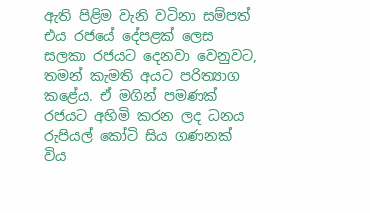ඇති පිළිම වැනි වටිනා සම්පත් එය රජයේ දේපළක් ලෙස සලකා රජයට දෙනවා වෙනුවට, තමන් කැමති අයට පරිත්‍යාග කළේය. ඒ මගින් පමණක් රජයට අහිමි කරන ලද ධනය රුපියල් කෝටි සිය ගණනක් විය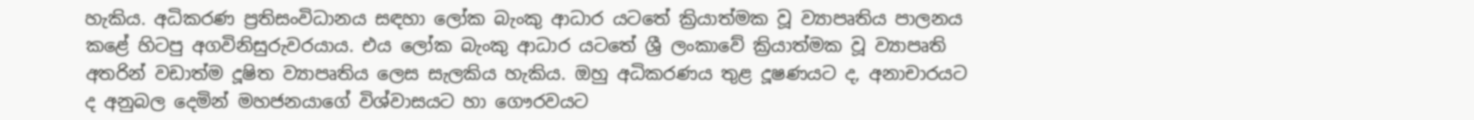හැකිය. අධිකරණ ප්‍රතිසංවිධානය සඳහා ලෝක බැංකු ආධාර යටතේ ක්‍රියාත්මක වූ ව්‍යාපෘතිය පාලනය කළේ හිටපු අගවිනිසුරුවරයාය. එය ලෝක බැංකු ආධාර යටතේ ශ්‍රී ලංකාවේ ක්‍රියාත්මක වූ ව්‍යාපෘති අතරින් වඩාත්ම දූෂිත ව්‍යාපෘතිය ලෙස සැලකිය හැකිය. ඔහු අධිකරණය තුළ දූෂණයට ද, අනාචාරයට ද අනුබල දෙමින් මහජනයාගේ විශ්වාසයට හා ගෞරවයට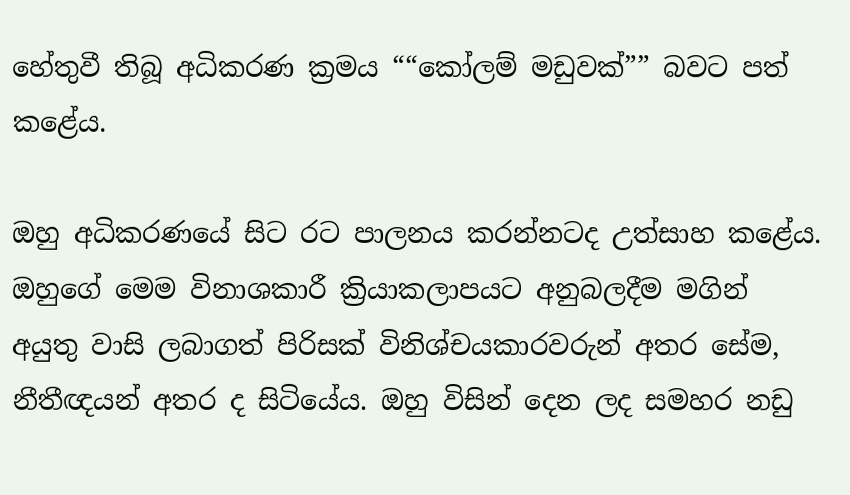හේතුවී තිබූ අධිකරණ ක්‍රමය ““කෝලම් මඩුවක්”” බවට පත් කළේය.

ඔහු අධිකරණයේ සිට රට පාලනය කරන්නටද උත්සාහ කළේය. ඔහුගේ මෙම විනාශකාරී ක්‍රියාකලාපයට අනුබලදීම මගින් අයුතු වාසි ලබාගත් පිරිසක් විනිශ්චයකාරවරුන් අතර සේම, නීතීඥයන් අතර ද සිටියේය. ඔහු විසින් දෙන ලද සමහර නඩු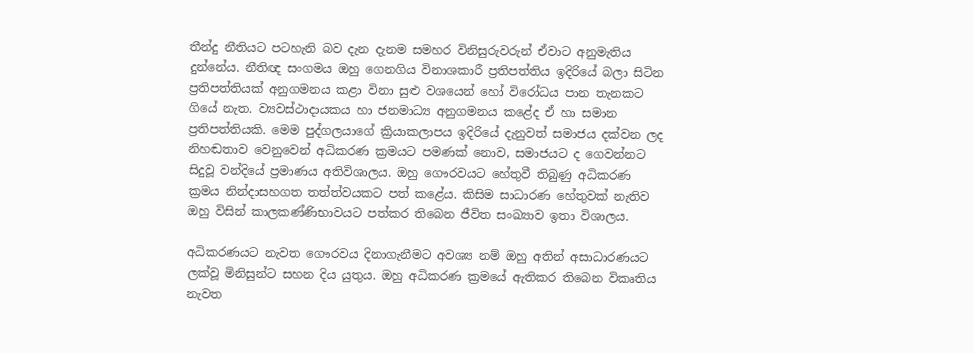තීන්දු නීතියට පටහැනි බව දැන දැනම සමහර විනිසුරුවරුන් ඒවාට අනුමැතිය දුන්නේය. නීතිඥ සංගමය ඔහු ගෙනගිය විනාශකාරී ප්‍රතිපත්තිය ඉදිරියේ බලා සිටින ප්‍රතිපත්තියක් අනුගමනය කළා විනා සුළු වශයෙන් හෝ විරෝධය පාන තැනකට ගියේ නැත. ව්‍යවස්ථාදායකය හා ජනමාධ්‍ය අනුගමනය කළේද ඒ හා සමාන ප්‍රතිපත්තියකි. මෙම පුද්ගලයාගේ ක්‍රියාකලාපය ඉදිරියේ දැනුවත් සමාජය දක්වන ලද නිහඬතාව වෙනුවෙන් අධිකරණ ක්‍රමයට පමණක් නොව, සමාජයට ද ගෙවන්නට සිදුවූ වන්දියේ ප්‍රමාණය අතිවිශාලය. ඔහු ගෞරවයට හේතුවී තිබුණු අධිකරණ ක්‍රමය නින්දාසහගත තත්ත්වයකට පත් කළේය. කිසිම සාධාරණ හේතුවක් නැතිව ඔහු විසින් කාලකණ්ණිභාවයට පත්කර තිබෙන ජීවිත සංඛ්‍යාව ඉතා විශාලය.

අධිකරණයට නැවත ගෞරවය දිනාගැනීමට අවශ්‍ය නම් ඔහු අතින් අසාධාරණයට ලක්වූ මිනිසුන්ට සහන දිය යුතුය. ඔහු අධිකරණ ක්‍රමයේ ඇතිකර තිබෙන විකෘතිය නැවත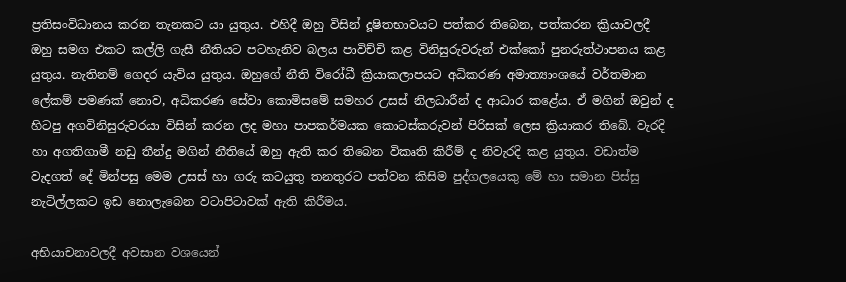ප්‍රතිසංවිධානය කරන තැනකට යා යුතුය. එහිදී ඔහු විසින් දූෂිතභාවයට පත්කර තිබෙන, පත්කරන ක්‍රියාවලදී ඔහු සමග එකට කල්ලි ගැසී නීතියට පටහැනිව බලය පාවිච්චි කළ විනිසුරුවරුන් එක්කෝ පුනරුත්ථාපනය කළ යුතුය. නැතිනම් ගෙදර යැවිය යුතුය. ඔහුගේ නීති විරෝධී ක්‍රියාකලාපයට අධිකරණ අමාත්‍යාංශයේ වර්තමාන ලේකම් පමණක් නොව, අධිකරණ සේවා කොමිසමේ සමහර උසස් නිලධාරීන් ද ආධාර කළේය. ඒ මගින් ඔවුන් ද හිටපු අගවිනිසුරුවරයා විසින් කරන ලද මහා පාපකර්මයක කොටස්කරුවන් පිරිසක් ලෙස ක්‍රියාකර තිබේ. වැරදි හා අගතිගාමී නඩු තීන්දු මගින් නීතියේ ඔහු ඇති කර තිබෙන විකෘති කිරීම් ද නිවැරදි කළ යුතුය. වඩාත්ම වැදගත් දේ මින්පසු මෙම උසස් හා ගරු කටයුතු තනතුරට පත්වන කිසිම පුද්ගලයෙකු මේ හා සමාන පිස්සු නැටිල්ලකට ඉඩ නොලැබෙන වටාපිටාවක් ඇති කිරීමය.

අභියාචනාවලදී අවසාන වශයෙන්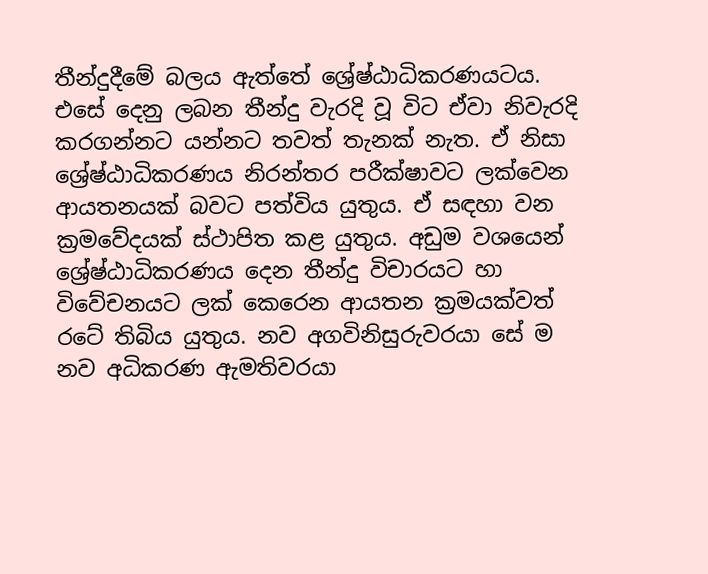තීන්දුදීමේ බලය ඇත්තේ ශ්‍රේෂ්ඨාධිකරණයටය. එසේ දෙනු ලබන තීන්දු වැරදි වූ විට ඒවා නිවැරදි කරගන්නට යන්නට තවත් තැනක් නැත. ඒ නිසා ශ්‍රේෂ්ඨාධිකරණය නිරන්තර පරීක්ෂාවට ලක්වෙන ආයතනයක් බවට පත්විය යුතුය. ඒ සඳහා වන ක්‍රමවේදයක් ස්ථාපිත කළ යුතුය. අඩුම වශයෙන් ශ්‍රේෂ්ඨාධිකරණය දෙන තීන්දු විචාරයට හා විවේචනයට ලක් කෙරෙන ආයතන ක්‍රමයක්වත් රටේ තිබිය යුතුය. නව අගවිනිසුරුවරයා සේ ම නව අධිකරණ ඇමතිවරයා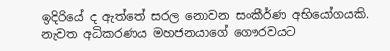ඉදිරියේ ද ඇත්තේ සරල නොවන සංකීර්ණ අභියෝගයකි. නැවත අධිකරණය මහජනයාගේ ගෞරවයට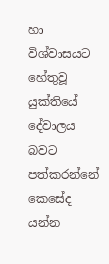හා විශ්වාසයට හේතුවූ යුක්තියේ දේවාලය බවට පත්කරන්නේ කෙසේද යන්න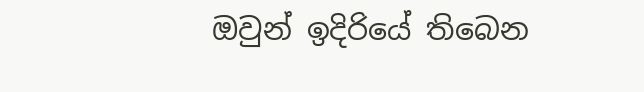ඔවුන් ඉදිරියේ තිබෙන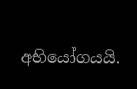අභියෝගයයි.